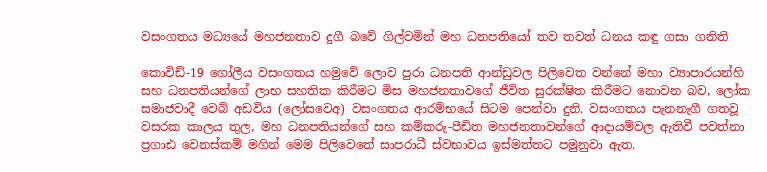වසංගතය මධ්‍යයේ මහජනතාව දුගී බවේ ගිල්වමින් මහ ධනපතියෝ තව තවත් ධනය කඳු ගසා ගනිති

කොවිඩ්-19 ගෝලීය වසංගතය හමුවේ ලොව පුරා ධනපති ආන්ඩුවල පිලිවෙත වන්නේ මහා ව්‍යාපාරයන්හි සහ ධනපතියන්ගේ ලාභ සහතික කිරීමට මිස මහජනතාවගේ ජීවිත සුරක්ෂිත කිරීමට නොවන බව, ලෝක සමාජවාදී වෙබ් අඩවිය (ලෝසවෙඅ) වසංගතය ආරම්භයේ සිටම පෙන්වා දුනි. වසංගතය පැනනැගී ගතවූ වසරක කාලය තුල, මහ ධනපතියන්ගේ සහ කම්කරු-පීඩිත මහජනතාවන්ගේ ආදායම්වල ඇතිවී පවත්නා ප්‍රගාඪ වෙනස්කම් මගින් මෙම පිලිවෙතේ සාපරාධී ස්වභාවය ඉස්මත්තට පමුනුවා ඇත.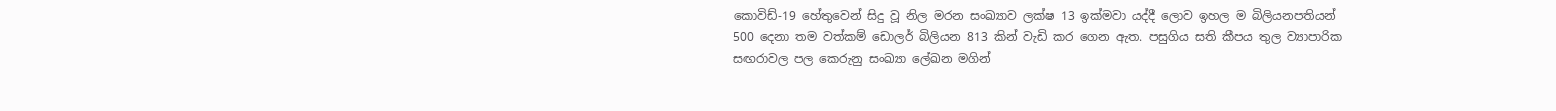කොවිඩ්-19 හේතුවෙන් සිදු වූ නිල මරන සංඛ්‍යාව ලක්ෂ 13 ඉක්මවා යද්දී ලොව ඉහල ම බිලියනපතියන් 500 දෙනා තම වත්කම් ඩොලර් බිලියන 813 කින් වැඩි කර ගෙන ඇත. පසුගිය සති කීපය තුල ව්‍යාපාරික සඟරාවල පල කෙරුනු සංඛ්‍යා ලේඛන මගින්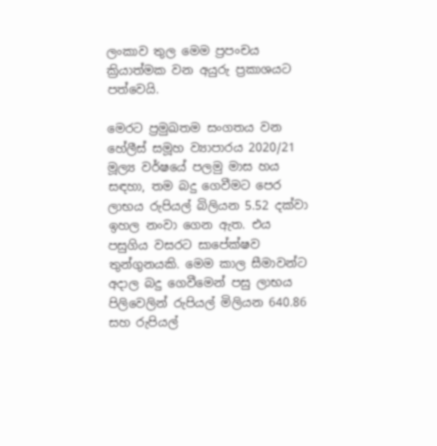ලංකාව තුල මෙම ප්‍රපංචය ක්‍රියාත්මක වන අයුරු ප්‍රකාශයට පත්වෙයි.

මෙරට ප්‍රමුඛතම සංගතය වන හේලීස් සමූහ ව්‍යාපාරය 2020/21 මූල්‍ය වර්ෂයේ පලමු මාස හය සඳහා, තම බදු ගෙවීමට පෙර ලාභය රුපියල් බිලියන 5.52 දක්වා ඉහල නංවා ගෙන ඇත. එය පසුගිය වසරට සාපේක්ෂව තුන්ගුනයකි. මෙම කාල සීමාවන්ට අදාල බදු ගෙවීමෙන් පසු ලාභය පිලිවෙලින් රුපියල් මිලියන 640.86 සහ රුපියල්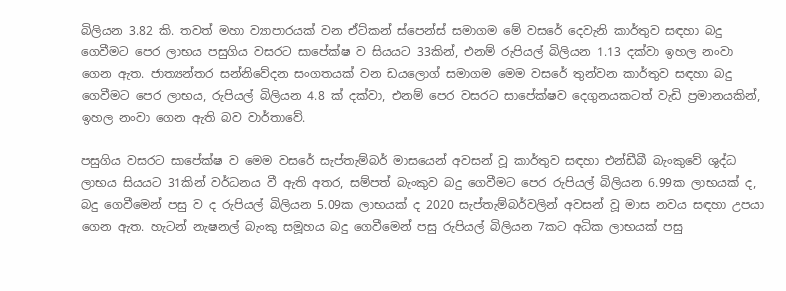බිලියන 3.82 කි. තවත් මහා ව්‍යාපාරයක් වන ඒට්කන් ස්පෙන්ස් සමාගම මේ වසරේ දෙවැනි කාර්තුව සඳහා බදු ගෙවීමට පෙර ලාභය පසුගිය වසරට සාපේක්ෂ ව සියයට 33කින්, එනම් රුපියල් බිලියන 1.13 දක්වා ඉහල නංවා ගෙන ඇත. ජාත්‍යන්තර සන්නිවේදන සංගතයක් වන ඩයලොග් සමාගම මෙම වසරේ තුන්වන කාර්තුව සඳහා බදු ගෙවීමට පෙර ලාභය, රුපියල් බිලියන 4.8 ක් දක්වා, එනම් පෙර වසරට සාපේක්ෂව දෙගුනයකටත් වැඩි ප්‍රමානයකින්, ඉහල නංවා ගෙන ඇති බව වාර්තාවේ.

පසුගිය වසරට සාපේක්ෂ ව මෙම වසරේ සැප්තැම්බර් මාසයෙන් අවසන් වූ කාර්තුව සඳහා එන්ඩීබී බැංකුවේ ශුද්ධ ලාභය සියයට 31කින් වර්ධනය වී ඇති අතර, සම්පත් බැංකුව බදු ගෙවීමට පෙර රුපියල් බිලියන 6.99ක ලාභයක් ද, බදු ගෙවීමෙන් පසු ව ද රුපියල් බිලියන 5.09ක ලාභයක් ද 2020 සැප්තැම්බර්වලින් අවසන් වූ මාස නවය සඳහා උපයා ගෙන ඇත. හැටන් නැෂනල් බැංකු සමූහය බදු ගෙවීමෙන් පසු රුපියල් බිලියන 7කට අධික ලාභයක් පසු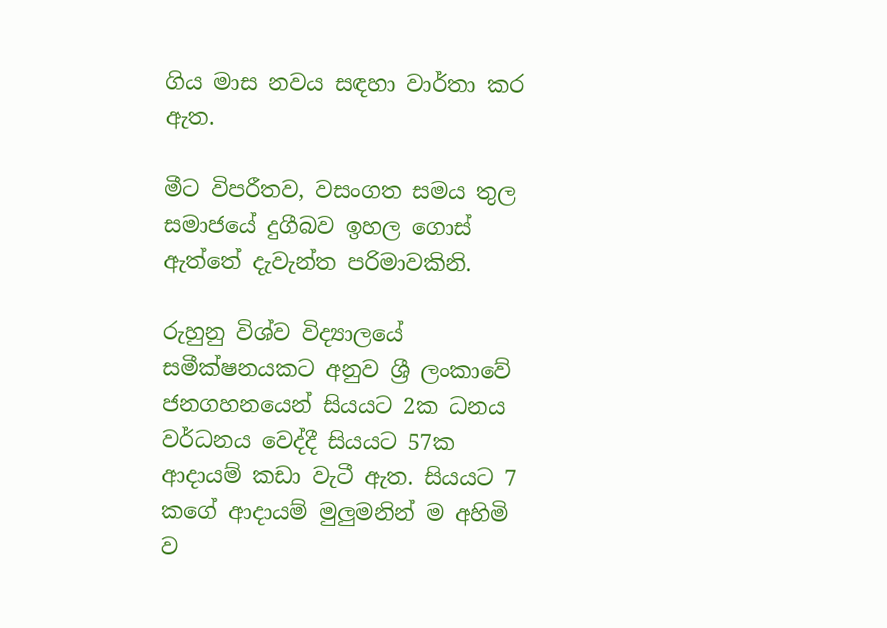ගිය මාස නවය සඳහා වාර්තා කර ඇත.

මීට විපරීතව, වසංගත සමය තුල සමාජයේ දුගීබව ඉහල ගොස් ඇත්තේ දැවැන්ත පරිමාවකිනි.

රුහුනු විශ්ව විද්‍යාලයේ සමීක්ෂනයකට අනුව ශ්‍රී ලංකාවේ ජනගහනයෙන් සියයට 2ක ධනය වර්ධනය වෙද්දී සියයට 57ක ආදායම් කඩා වැටී ඇත. සියයට 7 කගේ ආදායම් මුලුමනින් ම අහිමි ව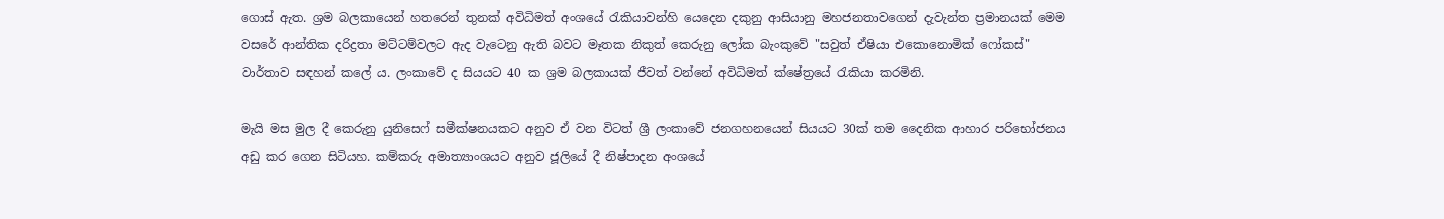ගොස් ඇත. ශ්‍රම බලකායෙන් හතරෙන් තුනක් අවිධිමත් අංශයේ රැකියාවන්හි යෙදෙන දකුනු ආසියානු මහජනතාවගෙන් දැවැන්ත ප්‍රමානයක් මෙම වසරේ ආන්තික දරිද්‍රතා මට්ටම්වලට ඇද වැටෙනු ඇති බවට මෑතක නිකුත් කෙරුනු ලෝක බැංකුවේ "සවුත් ඒෂියා එකොනොමික් ෆෝකස්" වාර්තාව සඳහන් කලේ ය. ලංකාවේ ද සියයට 40 ක ශ්‍රම බලකායක් ජීවත් වන්නේ අවිධිමත් ක්ෂේත්‍රයේ රැකියා කරමිනි.

මැයි මස මුල දී කෙරුනු යුනිසෙෆ් සමීක්ෂනයකට අනුව ඒ වන විටත් ශ්‍රී ලංකාවේ ජනගහනයෙන් සියයට 30ක් තම දෛනික ආහාර පරිභෝජනය අඩු කර ගෙන සිටියහ. කම්කරු අමාත්‍යාංශයට අනුව ජූලියේ දී නිෂ්පාදන අංශයේ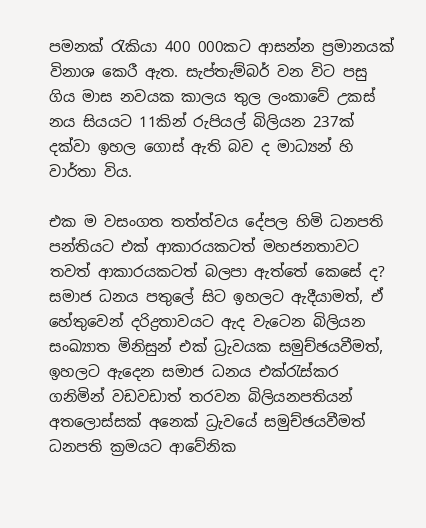පමනක් රැකියා 400 000කට ආසන්න ප්‍රමානයක් විනාශ කෙරී ඇත. සැප්තැම්බර් වන විට පසු ගිය මාස නවයක කාලය තුල ලංකාවේ උකස් නය සියයට 11කින් රුපියල් බිලියන 237ක් දක්වා ඉහල ගොස් ඇති බව ද මාධ්‍යන් හි වාර්තා විය.

එක ම වසංගත තත්ත්වය දේපල හිමි ධනපති පන්තියට එක් ආකාරයකටත් මහජනතාවට තවත් ආකාරයකටත් බලපා ඇත්තේ කෙසේ ද? සමාජ ධනය පතුලේ සිට ඉහලට ඇදීයාමත්, ඒ හේතුවෙන් දරිද්‍රතාවයට ඇද වැටෙන බිලියන සංඛ්‍යාත මිනිසුන් එක් ධ්‍රැවයක සමුච්ඡයවීමත්, ඉහලට ඇදෙන සමාජ ධනය එක්රැස්කර ගනිමින් වඩවඩාත් තරවන බිලියනපතියන් අතලොස්සක් අනෙක් ධ්‍රැවයේ සමුච්ඡයවීමත් ධනපති ක්‍රමයට ආවේනික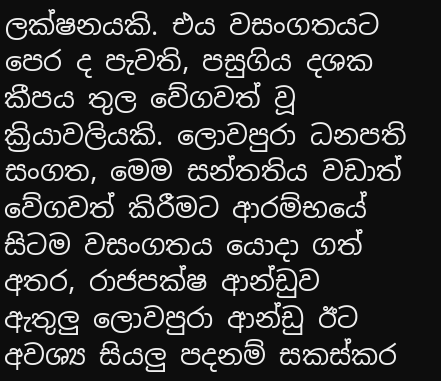ලක්ෂනයකි. එය වසංගතයට පෙර ද පැවති, පසුගිය දශක කීපය තුල වේගවත් වූ ක්‍රියාවලියකි. ලොවපුරා ධනපති සංගත, මෙම සන්තතිය වඩාත් වේගවත් කිරීමට ආරම්භයේ සිටම වසංගතය යොදා ගත් අතර, රාජපක්ෂ ආන්ඩුව ඇතුලු ලොවපුරා ආන්ඩු ඊට අවශ්‍ය සියලු පදනම් සකස්කර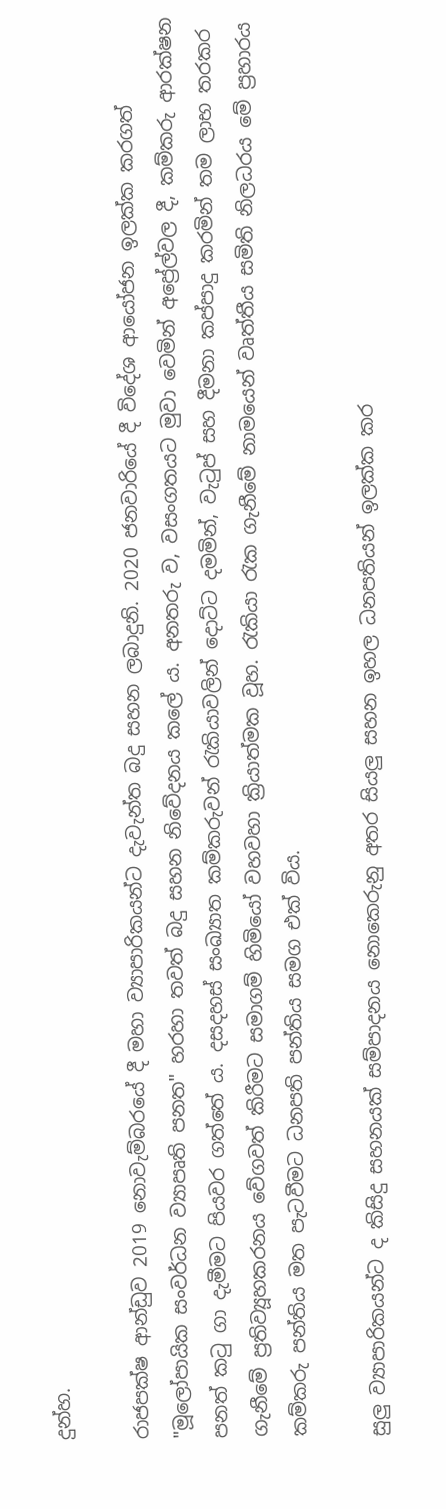දුන්හ.

රාජපක්ෂ ආන්ඩුව 2019 නොවැම්බරයේ දී මහා ව්‍යාපාරිකයන්ට දැවැන්ත බදු සහන ලබාදුනි. 2020 ජනවාරියේ දී විදේශ ආයෝජන ඉලක්ක කරගත් "මූලෝපායික සංවර්ධන ව්‍යාපෘති පනත" හරහා තවත් බදු සහන නිවේදනය කලේ ය. අනතරු ව, වසංගතයට මුවා වෙමින් අප්‍රේල්වල දී, කම්කරු ආරක්ෂන පනත් කටු ගා දැමීමට පියවර ගත්තේ ය. දසදහස් සංඛ්‍යාත කම්කරුවන් රැකියාවලින් දොට්ට දමමින්, වැටුප් සහ දීමනා කප්පාදු කරමින් තම ලාභ තරකර ගැනීමේ ප්‍රතිව්‍යූහකරනය වේගවත් කිරීමට සමාගම් හිමියෝ වහවහා ක්‍රියාත්මක වූහ. රැකියා රැක ගැනීමේ නාමයෙන් වෘත්තීය සමිති නිලධරය මේ ප්‍රහාරය කම්කරු පන්තිය මත පැටවීමට ධනපති පන්තිය සමග එක් විය.

සුලු ව්‍යාපාරිකයන්ට ද කිසිදු සහනයක් සම්පාදනය නොකෙරුනු අතර සියලු සහන ඉහල ධනපතියන් ඉලක්ක කර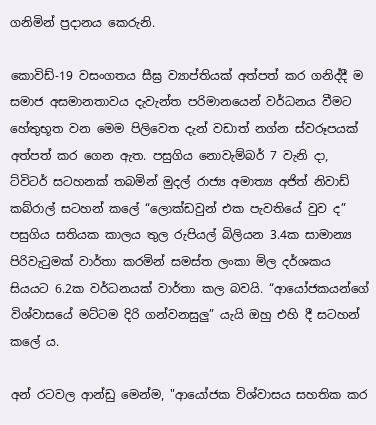ගනිමින් ප්‍රදානය කෙරුනි.

කොවිඩ්-19 වසංගතය සීඝ්‍ර ව්‍යාප්තියක් අත්පත් කර ගනිද්දී ම සමාජ අසමානතාවය දැවැන්ත පරිමානයෙන් වර්ධනය වීමට හේතුභූත වන මෙම පිලිවෙත දැන් වඩාත් නග්න ස්වරූපයක් අත්පත් කර ගෙන ඇත. පසුගිය නොවැම්බර් 7 වැනි දා, ට්විටර් සටහනක් තබමින් මුදල් රාජ්‍ය අමාත්‍ය අජිත් නිවාඩ් කබ්රාල් සටහන් කලේ “ලොක්ඩවුන් එක පැවතියේ වුව ද” පසුගිය සතියක කාලය තුල රුපියල් බිලියන 3.4ක සාමාන්‍ය පිරිවැටුමක් වාර්තා කරමින් සමස්ත ලංකා මිල දර්ශකය සියයට 6.2ක වර්ධනයක් වාර්තා කල බවයි. “ආයෝජකයන්ගේ විශ්වාසයේ මට්ටම දිරි ගන්වනසුලු” යැයි ඔහු එහි දී සටහන් කලේ ය.

අන් රටවල ආන්ඩු මෙන්ම, "ආයෝජක විශ්වාසය සහතික කර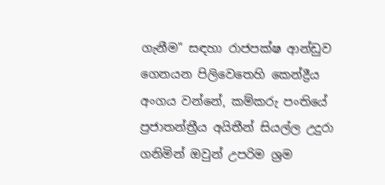ගැනීම" සඳහා රාජපක්ෂ ආන්ඩුව ගෙනයන පිලිවෙතෙහි කෙන්ද්‍රීය අංගය වන්නේ, කම්කරු පංතියේ ප්‍රජාතන්ත්‍රීය අයිතීන් සියල්ල උදුරා ගනිමින් ඔවුන් උපරිම ශ්‍රම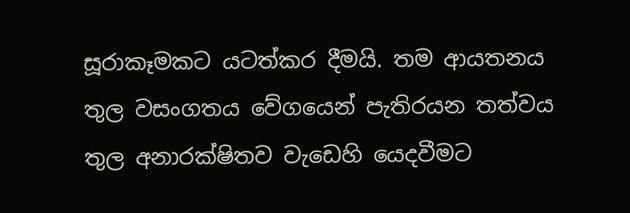සූරාකෑමකට යටත්කර දීමයි. තම ආයතනය තුල වසංගතය වේගයෙන් පැතිරයන තත්වය තුල අනාරක්ෂිතව වැඩෙහි යෙදවීමට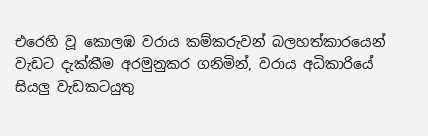එරෙහි වූ කොලඹ වරාය කම්කරුවන් බලහත්කාරයෙන් වැඩට දැක්කීම අරමුනුකර ගනිමින්, වරාය අධිකාරියේ සියලු වැඩකටයුතු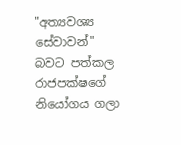"අත්‍යවශ්‍ය සේවාවන්" බවට පත්කල රාජපක්ෂගේ නියෝගය ගලා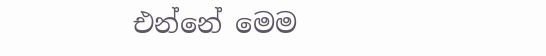එන්නේ මෙම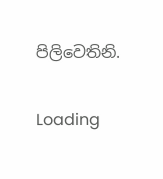පිලිවෙතිනි.

Loading